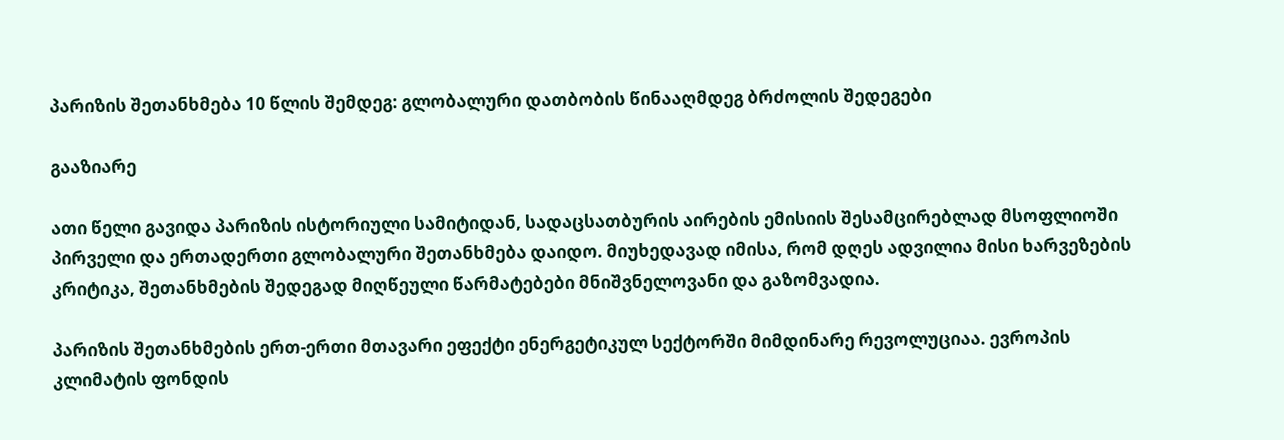პარიზის შეთანხმება 10 წლის შემდეგ: გლობალური დათბობის წინააღმდეგ ბრძოლის შედეგები

გააზიარე

ათი წელი გავიდა პარიზის ისტორიული სამიტიდან, სადაცსათბურის აირების ემისიის შესამცირებლად მსოფლიოში პირველი და ერთადერთი გლობალური შეთანხმება დაიდო. მიუხედავად იმისა, რომ დღეს ადვილია მისი ხარვეზების კრიტიკა, შეთანხმების შედეგად მიღწეული წარმატებები მნიშვნელოვანი და გაზომვადია.

პარიზის შეთანხმების ერთ-ერთი მთავარი ეფექტი ენერგეტიკულ სექტორში მიმდინარე რევოლუციაა. ევროპის კლიმატის ფონდის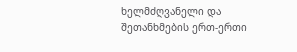ხელმძღვანელი და შეთანხმების ერთ-ერთი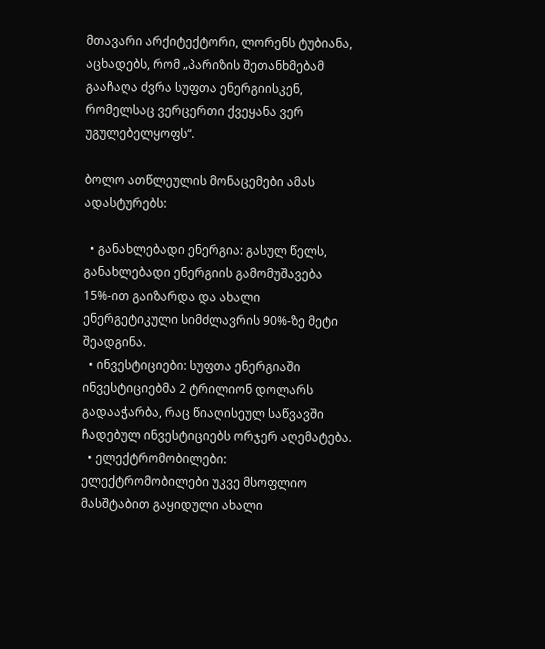მთავარი არქიტექტორი, ლორენს ტუბიანა, აცხადებს, რომ „პარიზის შეთანხმებამ გააჩაღა ძვრა სუფთა ენერგიისკენ, რომელსაც ვერცერთი ქვეყანა ვერ უგულებელყოფს“.

ბოლო ათწლეულის მონაცემები ამას ადასტურებს:

  • განახლებადი ენერგია: გასულ წელს, განახლებადი ენერგიის გამომუშავება 15%-ით გაიზარდა და ახალი ენერგეტიკული სიმძლავრის 90%-ზე მეტი შეადგინა.
  • ინვესტიციები: სუფთა ენერგიაში ინვესტიციებმა 2 ტრილიონ დოლარს გადააჭარბა, რაც წიაღისეულ საწვავში ჩადებულ ინვესტიციებს ორჯერ აღემატება.
  • ელექტრომობილები: ელექტრომობილები უკვე მსოფლიო მასშტაბით გაყიდული ახალი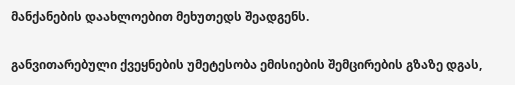მანქანების დაახლოებით მეხუთედს შეადგენს.

განვითარებული ქვეყნების უმეტესობა ემისიების შემცირების გზაზე დგას,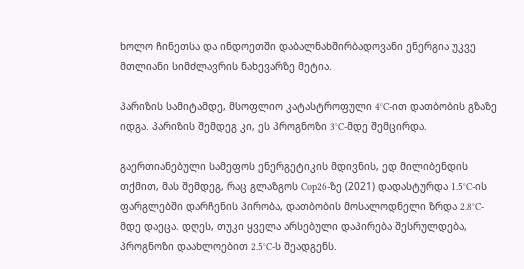ხოლო ჩინეთსა და ინდოეთში დაბალნახშირბადოვანი ენერგია უკვე მთლიანი სიმძლავრის ნახევარზე მეტია.

პარიზის სამიტამდე, მსოფლიო კატასტროფული 4°C-ით დათბობის გზაზე იდგა. პარიზის შემდეგ კი, ეს პროგნოზი 3°C-მდე შემცირდა.

გაერთიანებული სამეფოს ენერგეტიკის მდივნის, ედ მილიბენდის თქმით, მას შემდეგ, რაც გლაზგოს Cop26-ზე (2021) დადასტურდა 1.5°C-ის ფარგლებში დარჩენის პირობა, დათბობის მოსალოდნელი ზრდა 2.8°C-მდე დაეცა. დღეს, თუკი ყველა არსებული დაპირება შესრულდება, პროგნოზი დაახლოებით 2.5°C-ს შეადგენს.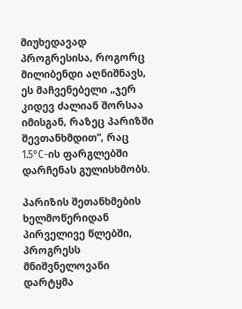მიუხედავად პროგრესისა, როგორც მილიბენდი აღნიშნავს, ეს მაჩვენებელი „ჯერ კიდევ ძალიან შორსაა იმისგან, რაზეც პარიზში შევთანხმდით“, რაც 1.5°C-ის ფარგლებში დარჩენას გულისხმობს.

პარიზის შეთანხმების ხელმოწერიდან პირველივე წლებში, პროგრესს მნიშვნელოვანი დარტყმა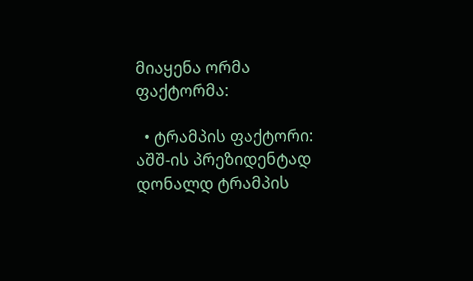მიაყენა ორმა ფაქტორმა:

  • ტრამპის ფაქტორი: აშშ-ის პრეზიდენტად დონალდ ტრამპის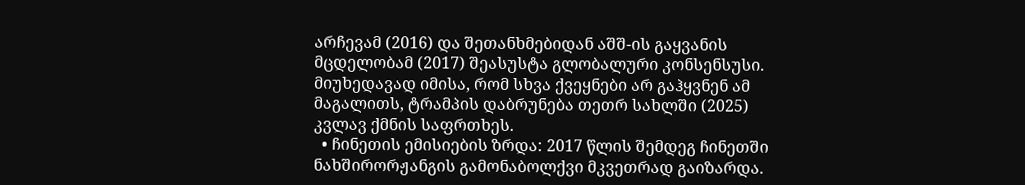არჩევამ (2016) და შეთანხმებიდან აშშ-ის გაყვანის მცდელობამ (2017) შეასუსტა გლობალური კონსენსუსი. მიუხედავად იმისა, რომ სხვა ქვეყნები არ გაჰყვნენ ამ მაგალითს, ტრამპის დაბრუნება თეთრ სახლში (2025) კვლავ ქმნის საფრთხეს.
  • ჩინეთის ემისიების ზრდა: 2017 წლის შემდეგ ჩინეთში ნახშირორჟანგის გამონაბოლქვი მკვეთრად გაიზარდა.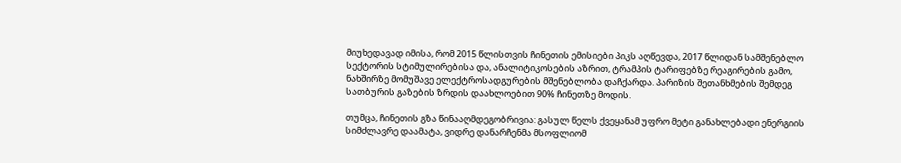მიუხედავად იმისა, რომ 2015 წლისთვის ჩინეთის ემისიები პიკს აღწევდა, 2017 წლიდან სამშენებლო სექტორის სტიმულირებისა და, ანალიტიკოსების აზრით, ტრამპის ტარიფებზე რეაგირების გამო, ნახშირზე მომუშავე ელექტროსადგურების მშენებლობა დაჩქარდა. პარიზის შეთანხმების შემდეგ სათბურის გაზების ზრდის დაახლოებით 90% ჩინეთზე მოდის.

თუმცა, ჩინეთის გზა წინააღმდეგობრივია: გასულ წელს ქვეყანამ უფრო მეტი განახლებადი ენერგიის სიმძლავრე დაამატა, ვიდრე დანარჩენმა მსოფლიომ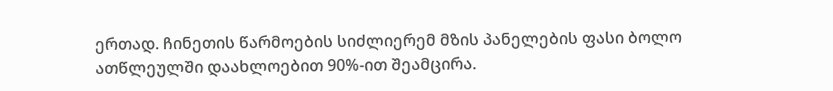ერთად. ჩინეთის წარმოების სიძლიერემ მზის პანელების ფასი ბოლო ათწლეულში დაახლოებით 90%-ით შეამცირა.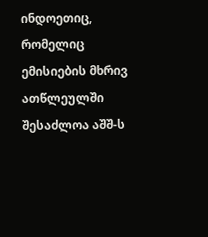ინდოეთიც, რომელიც ემისიების მხრივ ათწლეულში შესაძლოა აშშ-ს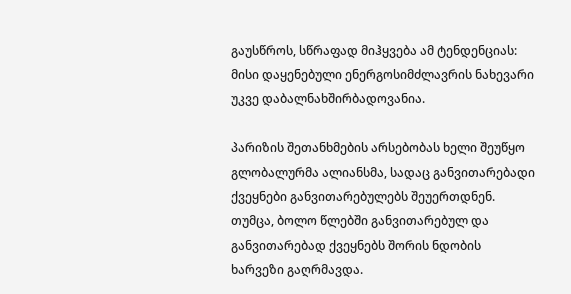გაუსწროს, სწრაფად მიჰყვება ამ ტენდენციას: მისი დაყენებული ენერგოსიმძლავრის ნახევარი უკვე დაბალნახშირბადოვანია.

პარიზის შეთანხმების არსებობას ხელი შეუწყო გლობალურმა ალიანსმა, სადაც განვითარებადი ქვეყნები განვითარებულებს შეუერთდნენ. თუმცა, ბოლო წლებში განვითარებულ და განვითარებად ქვეყნებს შორის ნდობის ხარვეზი გაღრმავდა.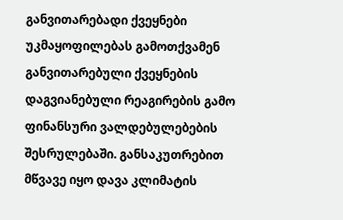განვითარებადი ქვეყნები უკმაყოფილებას გამოთქვამენ განვითარებული ქვეყნების დაგვიანებული რეაგირების გამო ფინანსური ვალდებულებების შესრულებაში. განსაკუთრებით მწვავე იყო დავა კლიმატის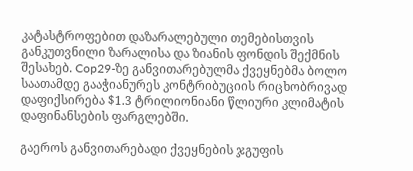კატასტროფებით დაზარალებული თემებისთვის განკუთვნილი ზარალისა და ზიანის ფონდის შექმნის შესახებ. Cop29-ზე განვითარებულმა ქვეყნებმა ბოლო საათამდე გააჭიანურეს კონტრიბუციის რიცხობრივად დაფიქსირება $1.3 ტრილიონიანი წლიური კლიმატის დაფინანსების ფარგლებში.

გაეროს განვითარებადი ქვეყნების ჯგუფის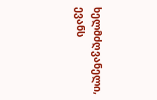ხელმძღვანელი, ევანს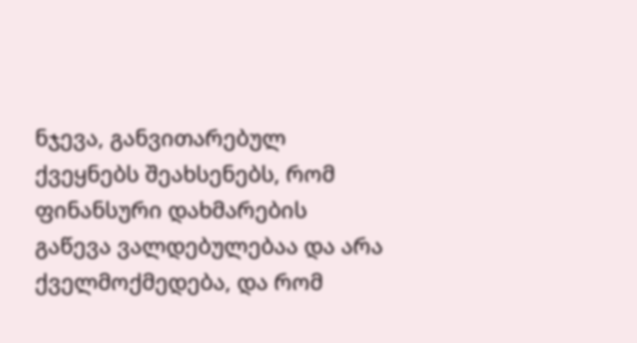ნჯევა, განვითარებულ ქვეყნებს შეახსენებს, რომ ფინანსური დახმარების გაწევა ვალდებულებაა და არა ქველმოქმედება, და რომ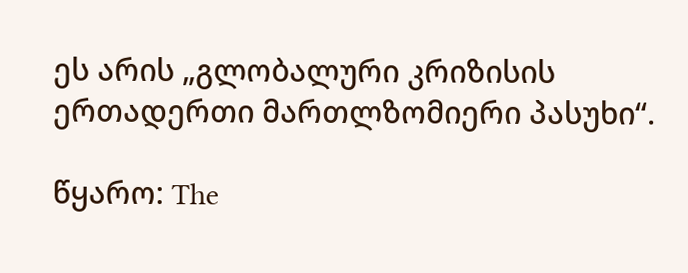ეს არის „გლობალური კრიზისის ერთადერთი მართლზომიერი პასუხი“.

წყარო: The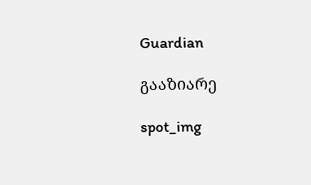Guardian

გააზიარე

spot_img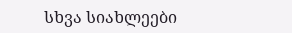სხვა სიახლეები